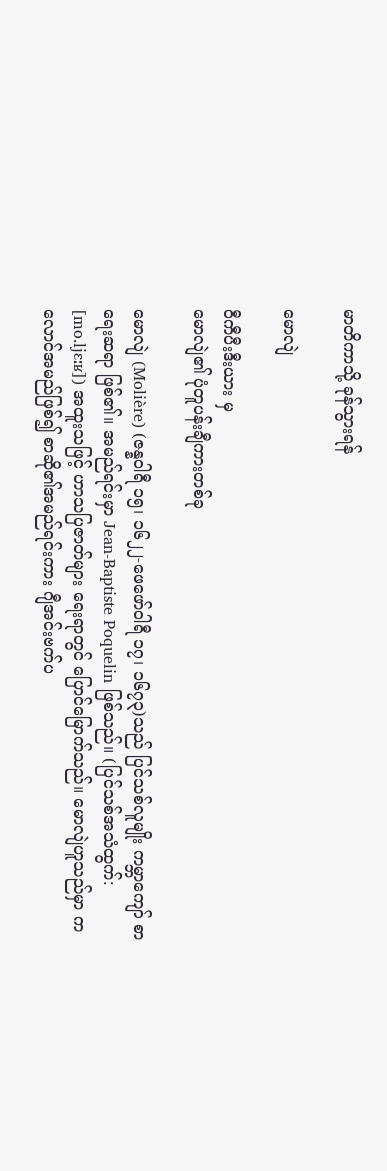မာတိကာသို့ ခုန်သွားရန်

မောလျဲ

ဝီကီပီးဒီးယား မှ
မောလျဲ၏ ပုံတူပန်းချီကားတစ်ခု

မောလျဲ (Molière) (ဇန္နဝါရီ ၁၅၊ ၁၆၂၂-ဖေဖော်ဝါရီ ၁၇၊ ၁၆၇၃)သည် ပြင်သစ်လူမျိုး ကမ္ဘာကျော် စာရေးဆရာ ဖြစ်၏။ အမည်ရင်းမှာ Jean-Baptiste Poquelin ဖြစ်သည်။ (ပြင်သစ်အသံထွက်: [mo.ljɛːʁ]) အထူးသဖြင့် ဟာသပြဇာတ်များ ရေးရာတွင် ပြောင်မြောက်သည်။ မောလျဲဟူသည်မှာ ကလောင်အမည်ဖြစ်၍ စာဆို၏အမည်ရင်းကား ဂျီအင်းဗက်ပ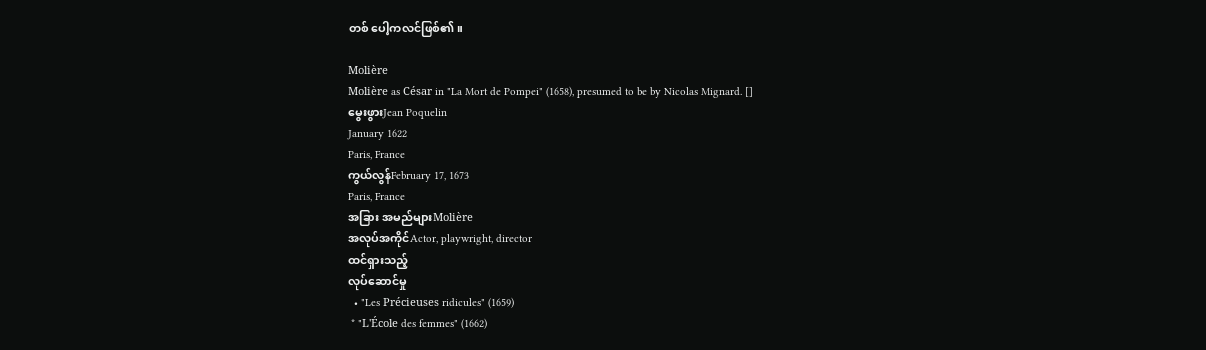တစ် ပေါ့ကလင်ဖြစ်၏။

Molière
Molière as César in "La Mort de Pompei" (1658), presumed to be by Nicolas Mignard. []
မွေးဖွားJean Poquelin
January 1622
Paris, France
ကွယ်လွန်February 17, 1673
Paris, France
အခြား အမည်များMolière
အလုပ်အကိုင်Actor, playwright, director
ထင်ရှားသည့်
လုပ်ဆောင်မှု
  • "Les Précieuses ridicules" (1659)
 * "L'École des femmes" (1662)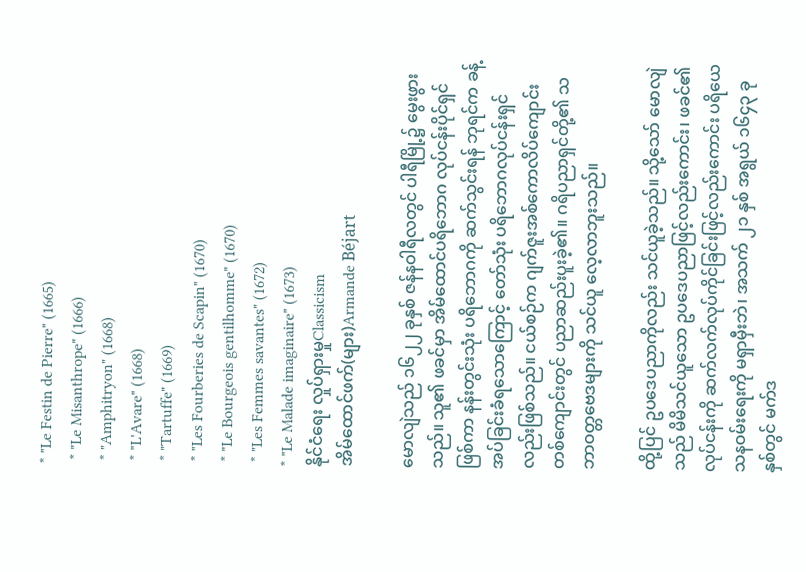* "Le Festin de Pierre" (1665)
 * "Le Misanthrope" (1666)
 * "Amphitryon" (1668)
 * "L'Avare" (1668)
 * "Tartuffe" (1669)
 * "Les Fourberies de Scapin" (1670)
 * "Le Bourgeois gentilhomme" (1670)
 * "Les Femmes savantes" (1672)
* "Le Malade imaginaire" (1673)
နိုင်ငံရေး လှုပ်ရှားမှုClassicism
အိမ်ထောင်ဖက်(များ)Armande Béjart

မောလျဲသည် ၁၆၂၂ ခုနှစ် ဇန်နဝါရီလတွင် ပါရီမြို့၌ မွေးဖွားသည်။ သူ၏ ဖခင်မှာ အိမ်ထောင်ပရိဘောဂ လုပ်ငန်းပိုင်ရှင်ဖြစ်ကာ နန်းတွင်းသုံး ပရိဘောဂကို ဆက်သွင်းရန် ဘုရင်က ခန့်အပ်ခြင်းခံရသောကြောင့် တော်သုံး ပရိဘောဂလုပ်ငန်းရှင်လည်းဖြစ်သည်။ ငယ်စဉ်က ဂျက်ဇူးအစ်ကောလိပ်ကျောင်းတစ်ကျောင်းတွင် ပညာဆည်းပူးခဲ့၏။ ဂရိပညာရှင်တို့၏ သဘာဝတ္တဗေဒများကို သင်ယူ လေ့လာဘူးသည်။

ထို့ပြင် ဥပဒေပညာကိုလည်း သင်ယူခဲ့သည်။ သို့သော် မောလျဲသည် မိမိသင်ယူသော ဥပဒေပညာဖြင့်လည်းကောင်း၊ ဖခင်၏ လုပ်ငန်းကို ဆက်လက်လုပ်ကိုင်ခြင်းဖြင့်လည်းကောင်း ပရိယေသနဝမ်းရေးကို မရှာမှီးဘဲ၊ အသက် ၂၁ နှစ် အရွယ် ၁၆၄၃ ခုနှစ်တွင် မက်ဒ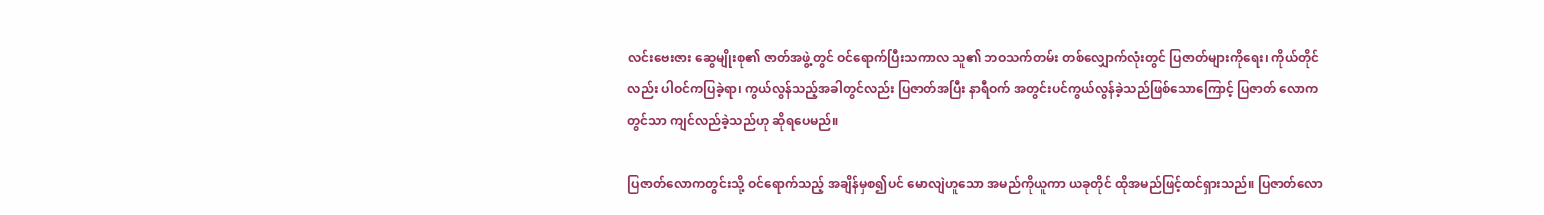လင်းဗေးဇား ဆွေမျိုးစု၏ ဇာတ်အဖွဲ့တွင် ဝင်ရောက်ပြီးသကာလ သူ၏ ဘဝသက်တမ်း တစ်လျှောက်လုံးတွင် ပြဇာတ်များကိုရေး၊ ကိုယ်တိုင်လည်း ပါဝင်ကပြခဲ့ရာ၊ ကွယ်လွန်သည့်အခါတွင်လည်း ပြဇာတ်အပြီး နာရီဝက် အတွင်းပင်ကွယ်လွန်ခဲ့သည်ဖြစ်သောကြောင့် ပြဇာတ် လောကတွင်သာ ကျင်လည်ခဲ့သည်ဟု ဆိုရပေမည်။

ပြဇာတ်လောကတွင်းသို့ ဝင်ရောက်သည့် အချိန်မှစ၍ပင် မောလျဲဟူသော အမည်ကိုယူကာ ယခုတိုင် ထိုအမည်ဖြင့်ထင်ရှားသည်။ ပြဇာတ်လော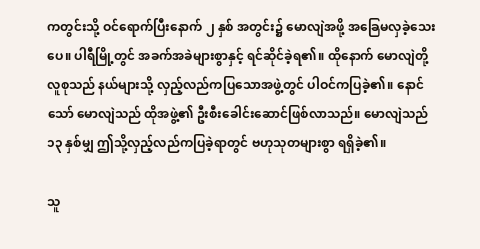ကတွင်းသို့ ဝင်ရောက်ပြီးနောက် ၂ နှစ် အတွင်း၌ မောလျဲအဖို့ အခြေမလှခဲ့သေးပေ။ ပါရီမြို့တွင် အခက်အခဲများစွာနှင့် ရင်ဆိုင်ခဲ့ရ၏။ ထိုနောက် မောလျဲတို့ လူစုသည် နယ်များသို့ လှည့်လည်ကပြသောအဖွဲ့တွင် ပါဝင်ကပြခဲ့၏။ နောင်သော် မောလျဲသည် ထိုအဖွဲ့၏ ဦးစီးခေါင်းဆောင်ဖြစ်လာသည်။ မောလျဲသည် ၁၃ နှစ်မျှ ဤသို့လှည့်လည်ကပြခဲ့ရာတွင် ဗဟုသုတများစွာ ရရှိခဲ့၏။

သူ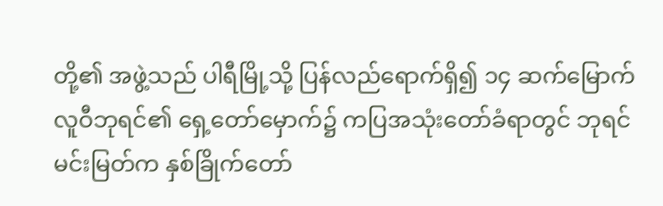တို့၏ အဖွဲ့သည် ပါရီမြို့သို့ ပြန်လည်ရောက်ရှိ၍ ၁၄ ဆက်မြောက် လူဝီဘုရင်၏ ရှေ့တော်မှောက်၌ ကပြအသုံးတော်ခံရာတွင် ဘုရင်မင်းမြတ်က နှစ်ခြိုက်တော်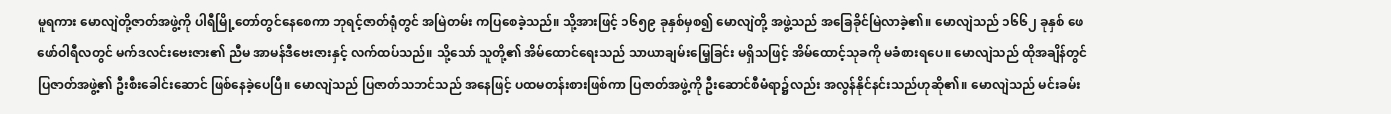မူရကား မောလျဲတို့ဇာတ်အဖွဲ့ကို ပါရီမြို့တော်တွင်နေစေကာ ဘုရင့်ဇာတ်ရုံတွင် အမြဲတမ်း ကပြစေခဲ့သည်။ သို့အားဖြင့် ၁၆၅၉ ခုနှစ်မှစ၍ မောလျဲတို့ အဖွဲ့သည် အခြေခိုင်မြဲလာခဲ့၏။ မောလျဲသည် ၁၆၆၂ ခုနှစ် ဖေဖော်ဝါရီလတွင် မက်ဒလင်းဗေးဇား၏ ညီမ အာမန်ဒီဗေးဇားနှင့် လက်ထပ်သည်။ သို့သော် သူတို့၏ အိမ်ထောင်ရေးသည် သာယာချမ်းမြေ့ခြင်း မရှိသဖြင့် အိမ်ထောင့်သုခကို မခံစားရပေ။ မောလျဲသည် ထိုအချိန်တွင် ပြဇာတ်အဖွဲ့၏ ဦးစီးခေါင်းဆောင် ဖြစ်နေခဲ့ပေပြီ။ မောလျဲသည် ပြဇာတ်သဘင်သည် အနေဖြင့် ပထမတန်းစားဖြစ်ကာ ပြဇာတ်အဖွဲ့ကို ဦးဆောင်စီမံရာ၌လည်း အလွန်နိုင်နင်းသည်ဟုဆို၏။ မောလျဲသည် မင်းခမ်း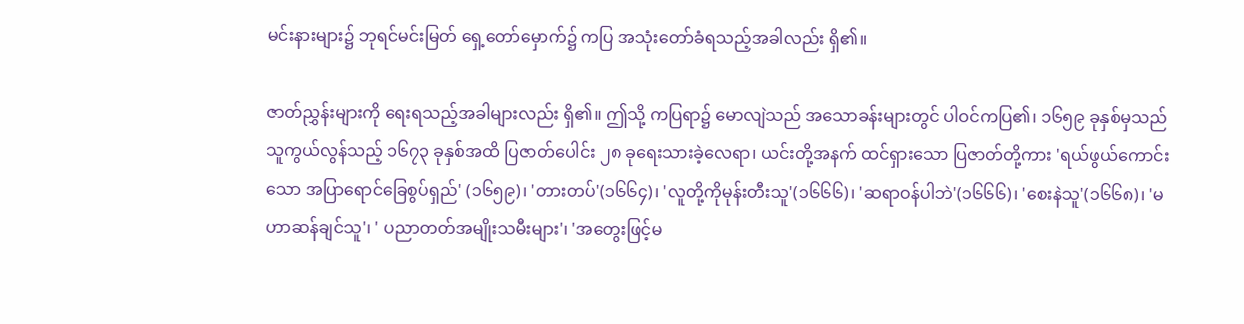မင်းနားများ၌ ဘုရင်မင်းမြတ် ရှေ့တော်မှောက်၌ ကပြ အသုံးတော်ခံရသည့်အခါလည်း ရှိ၏။

ဇာတ်ညွှန်းများကို ရေးရသည့်အခါများလည်း ရှိ၏။ ဤသို့ ကပြရာ၌ မောလျဲသည် အသောခန်းများတွင် ပါဝင်ကပြ၏၊ ၁၆၅၉ ခုနှစ်မှသည် သူကွယ်လွန်သည့် ၁၆၇၃ ခုနှစ်အထိ ပြဇာတ်ပေါင်း ၂၈ ခုရေးသားခဲ့လေရာ၊ ယင်းတို့အနက် ထင်ရှားသော ပြဇာတ်တို့ကား 'ရယ်ဖွယ်ကောင်းသော အပြာရောင်ခြေစွပ်ရှည်' (၁၆၅၉)၊ 'တားတပ်'(၁၆၆၄)၊ 'လူတို့ကိုမုန်းတီးသူ'(၁၆၆၆)၊ 'ဆရာဝန်ပါဘဲ'(၁၆၆၆)၊ 'စေးနဲသူ'(၁၆၆၈)၊ 'မဟာဆန်ချင်သူ'၊ ' ပညာတတ်အမျိုးသမီးများ'၊ 'အတွေးဖြင့်မ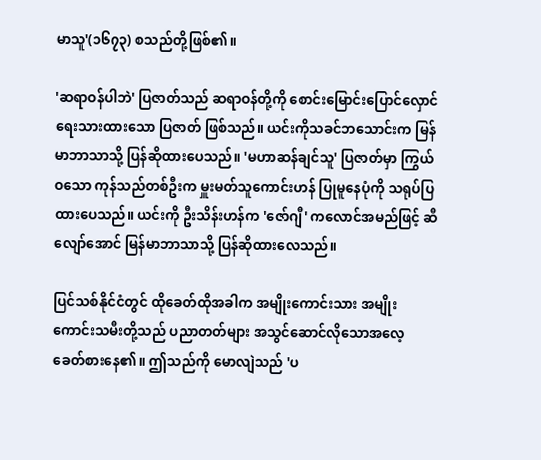မာသူ'(၁၆၇၃) စသည်တို့ဖြစ်၏။

'ဆရာဝန်ပါဘဲ' ပြဇာတ်သည် ဆရာဝန်တို့ကို စောင်းမြောင်းပြောင်လှောင် ရေးသားထားသော ပြဇာတ် ဖြစ်သည်။ ယင်းကိုသခင်ဘသောင်းက မြန်မာဘာသာသို့ ပြန်ဆိုထားပေသည်။ 'မဟာဆန်ချင်သူ' ပြဇာတ်မှာ ကြွယ်ဝသော ကုန်သည်တစ်ဦးက မှူးမတ်သူကောင်းဟန် ပြုမူနေပုံကို သရုပ်ပြထားပေသည်။ ယင်းကို ဦးသိန်းဟန်က 'ဇော်ဂျီ' ကလောင်အမည်ဖြင့် ဆီလျော်အောင် မြန်မာဘာသာသို့ ပြန်ဆိုထားလေသည်။

ပြင်သစ်နိုင်ငံတွင် ထိုခေတ်ထိုအခါက အမျိုးကောင်းသား အမျိုးကောင်းသမီးတို့သည် ပညာတတ်များ အသွင်ဆောင်လိုသောအလေ့ ခေတ်စားနေ၏။ ဤသည်ကို မောလျဲသည် 'ပ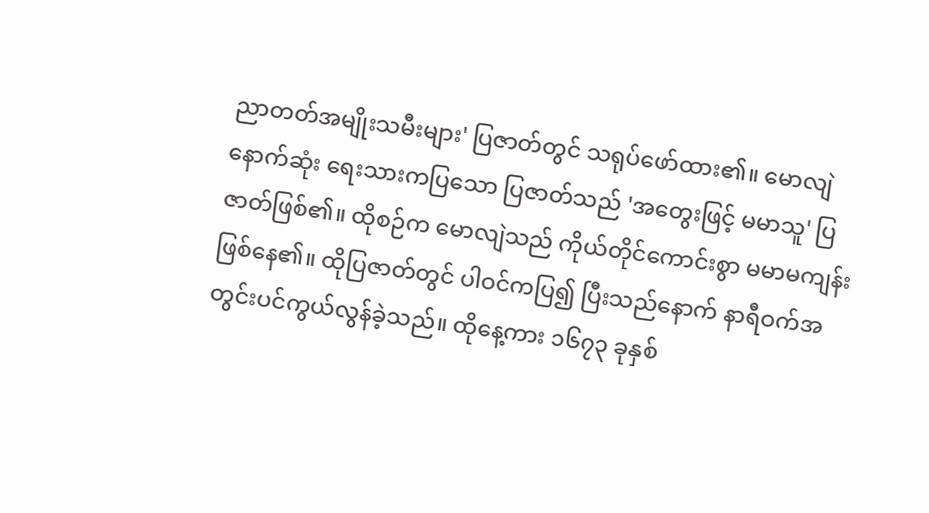ညာတတ်အမျိုးသမီးများ' ပြဇာတ်တွင် သရုပ်ဖော်ထား၏။ မောလျဲနောက်ဆုံး ရေးသားကပြသော ပြဇာတ်သည် 'အတွေးဖြင့် မမာသူ' ပြဇာတ်ဖြစ်၏။ ထိုစဉ်က မောလျဲသည် ကိုယ်တိုင်ကောင်းစွာ မမာမကျန်းဖြစ်နေ၏။ ထိုပြဇာတ်တွင် ပါဝင်ကပြ၍ ပြီးသည်နောက် နာရီဝက်အတွင်းပင်ကွယ်လွန်ခဲ့သည်။ ထိုနေ့ကား ၁၆၇၃ ခုနှစ်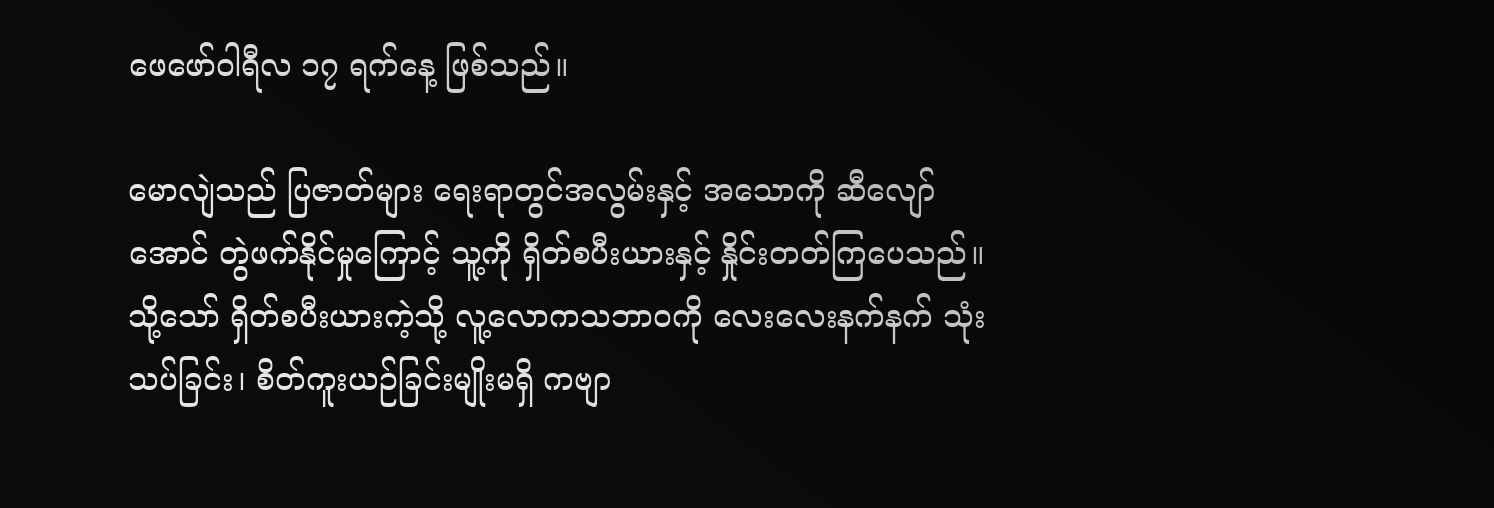ဖေဖော်ဝါရီလ ၁၇ ရက်နေ့ ဖြစ်သည်။

မောလျဲသည် ပြဇာတ်များ ရေးရာတွင်အလွမ်းနှင့် အသောကို ဆီလျော်အောင် တွဲဖက်နိုင်မှုကြောင့် သူ့ကို ရှိတ်စပီးယားနှင့် နှိုင်းတတ်ကြပေသည်။ သို့သော် ရှိတ်စပီးယားကဲ့သို့ လူ့လောကသဘာဝကို လေးလေးနက်နက် သုံးသပ်ခြင်း၊ စိတ်ကူးယဉ်ခြင်းမျိုးမရှိ ကဗျာ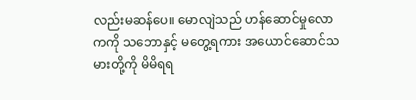လည်းမဆန်ပေ။ မောလျဲသည် ဟန်ဆောင်မှုလောကကို သဘောနှင့် မတွေ့ရကား အယောင်ဆောင်သမားတို့ကို မိမိရရ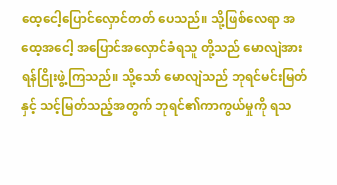ထေ့ငေါ့ပြောင်လှောင်တတ် ပေသည်။ သို့ဖြစ်လေရာ အထေ့အငေါ့ အပြောင်အလှောင်ခံရသူ တို့သည် မောလျဲအား ရန်ငြိုးဖွဲ့ကြသည်။ သို့သော် မောလျဲသည် ဘုရင်မင်းမြတ်နှင့် သင့်မြတ်သည့်အတွက် ဘုရင်၏ကာကွယ်မှုကို ရသ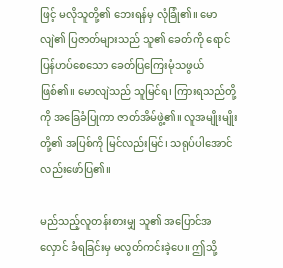ဖြင့် မလိုသူတို့၏ ဘေးရန်မှ လုံခြုံ၏။ မောလျဲ၏ ပြဇာတ်များသည် သူ၏ ခေတ်ကို ရောင်ပြန်ဟပ်စေသော ခေတ်ပြကြေးမုံသဖွယ် ဖြစ်၏။ မောလျဲသည် သူမြင်ရ၊ ကြားရသည်တို့ကို အခြေခံပြုကာ ဇာတ်အိမ်ဖွဲ့၏။ လူအမျိုးမျိုးတို့၏ အပြစ်ကို မြင်လည်းမြင်၊ သရုပ်ပါအောင်လည်းဖော်ပြ၏။

မည်သည့်လူတန်းစားမျှ သူ၏ အပြောင်အလှောင် ခံရခြင်းမှ မလွတ်ကင်းခဲ့ပေ။ ဤသို့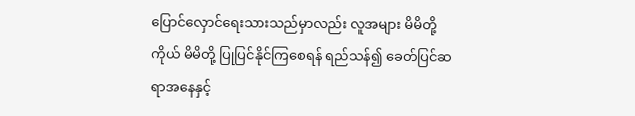ပြောင်လှောင်ရေးသားသည်မှာလည်း လူအများ မိမိတို့ကိုယ် မိမိတို့ ပြုပြင်နိုင်ကြစေရန် ရည်သန်၍ ခေတ်ပြင်ဆရာအနေနှင့်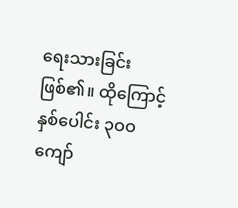ရေးသားခြင်းဖြစ်၏။ ထိုကြောင့် နှစ်ပေါင်း ၃ဝဝ ကျော်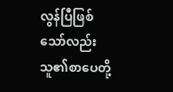လွန်ပြီဖြစ်သော်လည်း သူ၏စာပေတို့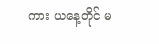ကား ယနေ့တိုင် မ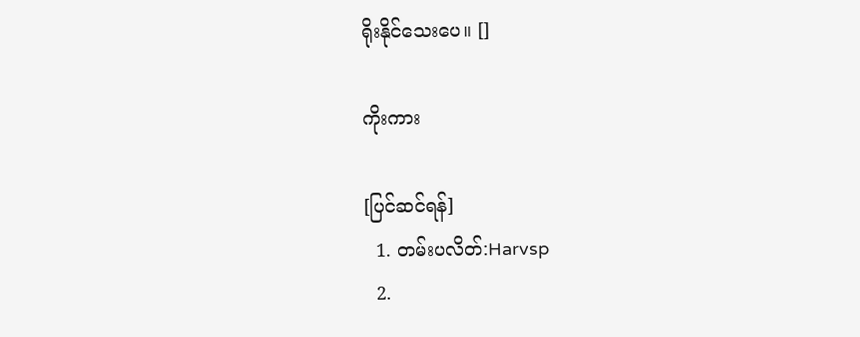ရိုးနိုင်သေးပေ။ []

ကိုးကား

[ပြင်ဆင်ရန်]
  1. တမ်းပလိတ်:Harvsp
  2.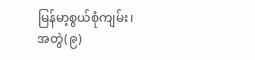မြန်မာ့စွယ်စုံကျမ်း၊ အတွဲ(၉)